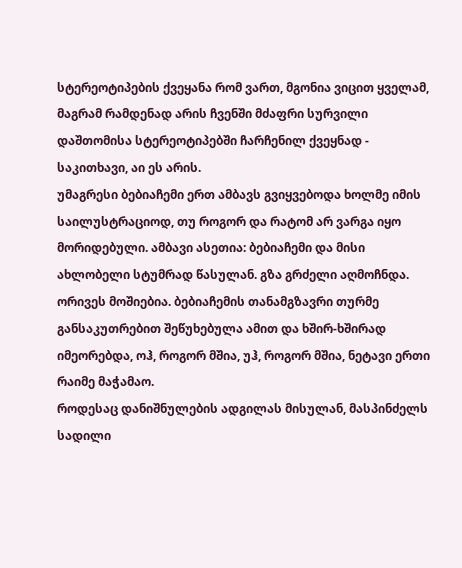სტერეოტიპების ქვეყანა რომ ვართ, მგონია ვიცით ყველამ, მაგრამ რამდენად არის ჩვენში მძაფრი სურვილი დაშთომისა სტერეოტიპებში ჩარჩენილ ქვეყნად - საკითხავი, აი ეს არის.
უმაგრესი ბებიაჩემი ერთ ამბავს გვიყვებოდა ხოლმე იმის საილუსტრაციოდ, თუ როგორ და რატომ არ ვარგა იყო მორიდებული. ამბავი ასეთია: ბებიაჩემი და მისი ახლობელი სტუმრად წასულან. გზა გრძელი აღმოჩნდა. ორივეს მოშიებია. ბებიაჩემის თანამგზავრი თურმე განსაკუთრებით შეწუხებულა ამით და ხშირ-ხშირად იმეორებდა, ოჰ, როგორ მშია, უჰ, როგორ მშია, ნეტავი ერთი რაიმე მაჭამაო.
როდესაც დანიშნულების ადგილას მისულან, მასპინძელს სადილი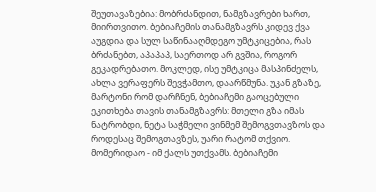შეუთავაზებია: მობრძანდით, ნამგზავრები ხართ, მიირთვითო. ბებიაჩემის თანამგზავრს კიდევ ქვა აუგდია და სულ საწინააღმდეგო უმტკიცებია, რას ბრძანებთ, აპაპაპ, საერთოდ არ გვშია, როგორ გეკადრებათო. მოკლედ, ისე უმტკიცა მასპინძელს, ახლა ვერაფერს შევჭამთო, დაარწმუნა. უკან გზაზე, მარტონი რომ დარჩნენ, ბებიაჩემი გაოცებული ეკითხება თავის თანამგზავრს: მთელი გზა იმას ნატრობდი, ნეტა საჭმელი ვინმემ შემოგვთავზოს და როდესაც შემოგთავზეს, უარი რატომ თქვიო. მომერიდაო - იმ ქალს უთქვამს. ბებიაჩემი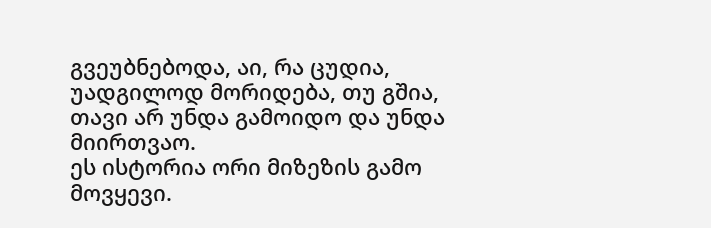გვეუბნებოდა, აი, რა ცუდია, უადგილოდ მორიდება, თუ გშია, თავი არ უნდა გამოიდო და უნდა მიირთვაო.
ეს ისტორია ორი მიზეზის გამო მოვყევი.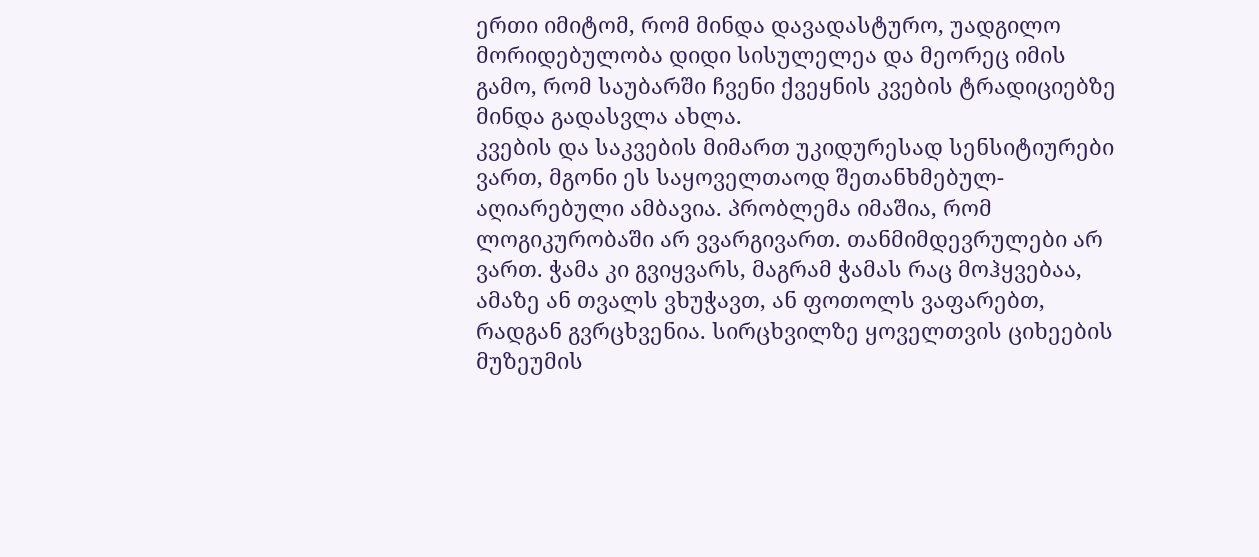ერთი იმიტომ, რომ მინდა დავადასტურო, უადგილო მორიდებულობა დიდი სისულელეა და მეორეც იმის გამო, რომ საუბარში ჩვენი ქვეყნის კვების ტრადიციებზე მინდა გადასვლა ახლა.
კვების და საკვების მიმართ უკიდურესად სენსიტიურები ვართ, მგონი ეს საყოველთაოდ შეთანხმებულ-აღიარებული ამბავია. პრობლემა იმაშია, რომ ლოგიკურობაში არ ვვარგივართ. თანმიმდევრულები არ ვართ. ჭამა კი გვიყვარს, მაგრამ ჭამას რაც მოჰყვებაა, ამაზე ან თვალს ვხუჭავთ, ან ფოთოლს ვაფარებთ, რადგან გვრცხვენია. სირცხვილზე ყოველთვის ციხეების მუზეუმის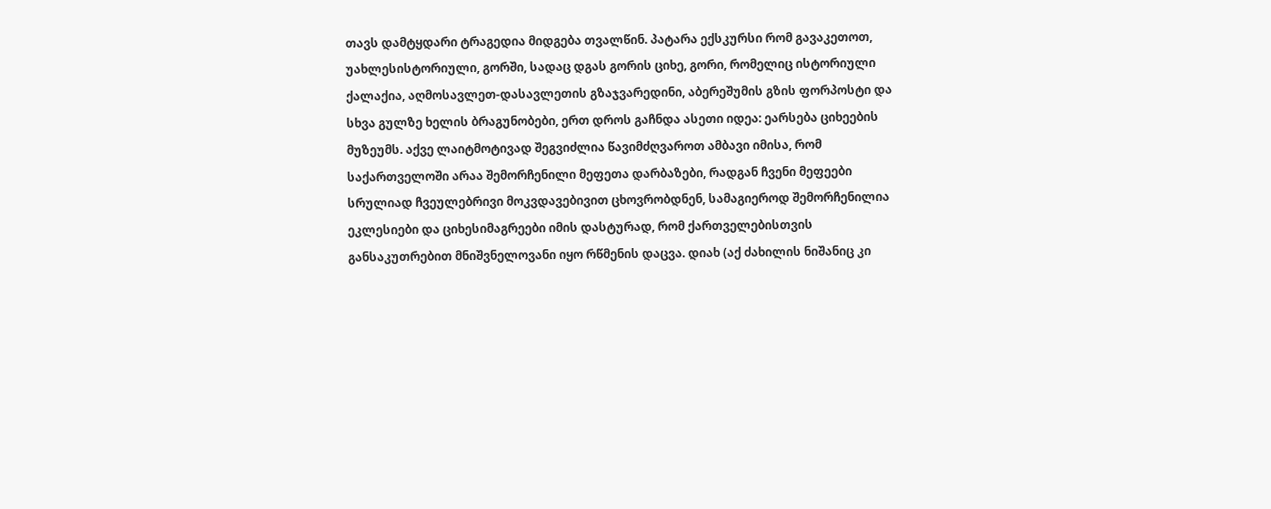თავს დამტყდარი ტრაგედია მიდგება თვალწინ. პატარა ექსკურსი რომ გავაკეთოთ, უახლესისტორიული, გორში, სადაც დგას გორის ციხე, გორი, რომელიც ისტორიული ქალაქია, აღმოსავლეთ-დასავლეთის გზაჯვარედინი, აბერეშუმის გზის ფორპოსტი და სხვა გულზე ხელის ბრაგუნობები, ერთ დროს გაჩნდა ასეთი იდეა: ეარსება ციხეების მუზეუმს. აქვე ლაიტმოტივად შეგვიძლია წავიმძღვაროთ ამბავი იმისა, რომ საქართველოში არაა შემორჩენილი მეფეთა დარბაზები, რადგან ჩვენი მეფეები სრულიად ჩვეულებრივი მოკვდავებივით ცხოვრობდნენ, სამაგიეროდ შემორჩენილია ეკლესიები და ციხესიმაგრეები იმის დასტურად, რომ ქართველებისთვის განსაკუთრებით მნიშვნელოვანი იყო რწმენის დაცვა. დიახ (აქ ძახილის ნიშანიც კი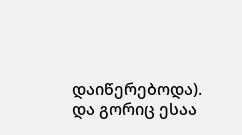დაიწერებოდა). და გორიც ესაა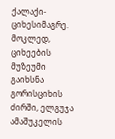ქალაქი-ციხესიმაგრე. მოკლედ, ციხეების მუზეუმი გაიხსნა გორისციხის ძირში, ელგუჯა ამაშუკელის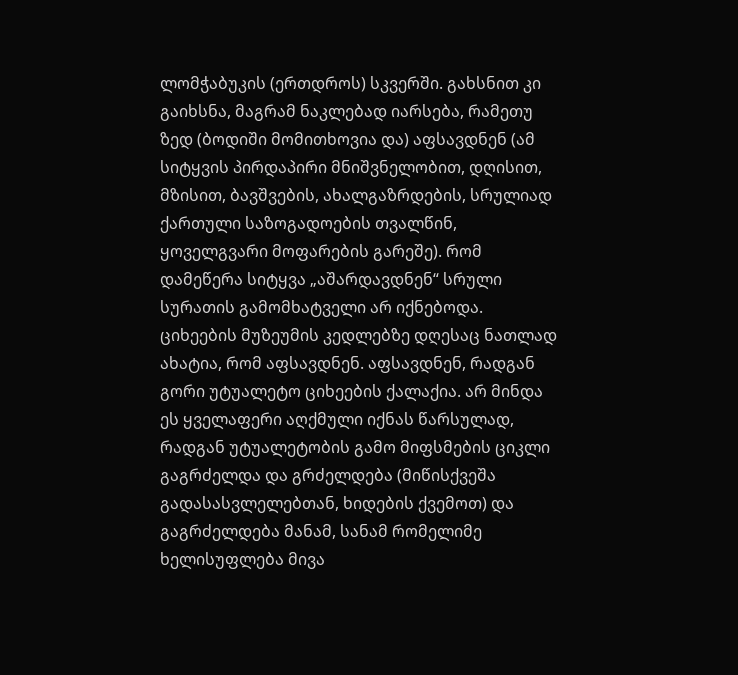ლომჭაბუკის (ერთდროს) სკვერში. გახსნით კი გაიხსნა, მაგრამ ნაკლებად იარსება, რამეთუ ზედ (ბოდიში მომითხოვია და) აფსავდნენ (ამ სიტყვის პირდაპირი მნიშვნელობით, დღისით, მზისით, ბავშვების, ახალგაზრდების, სრულიად ქართული საზოგადოების თვალწინ, ყოველგვარი მოფარების გარეშე). რომ დამეწერა სიტყვა „აშარდავდნენ“ სრული სურათის გამომხატველი არ იქნებოდა. ციხეების მუზეუმის კედლებზე დღესაც ნათლად ახატია, რომ აფსავდნენ. აფსავდნენ, რადგან გორი უტუალეტო ციხეების ქალაქია. არ მინდა ეს ყველაფერი აღქმული იქნას წარსულად, რადგან უტუალეტობის გამო მიფსმების ციკლი გაგრძელდა და გრძელდება (მიწისქვეშა გადასასვლელებთან, ხიდების ქვემოთ) და გაგრძელდება მანამ, სანამ რომელიმე ხელისუფლება მივა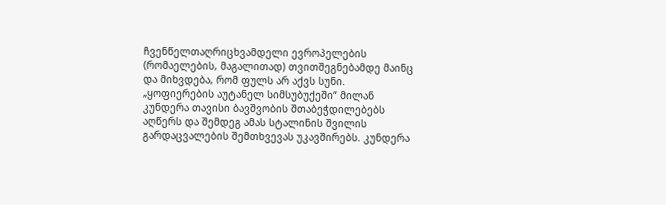ჩვენწელთაღრიცხვამდელი ევროპელების (რომაელების, მაგალითად) თვითშეგნებამდე მაინც და მიხვდება, რომ ფულს არ აქვს სუნი.
„ყოფიერების აუტანელ სიმსუბუქეში“ მილან კუნდერა თავისი ბავშვობის შთაბეჭდილებებს აღწერს და შემდეგ ამას სტალინის შვილის გარდაცვალების შემთხვევას უკავშირებს. კუნდერა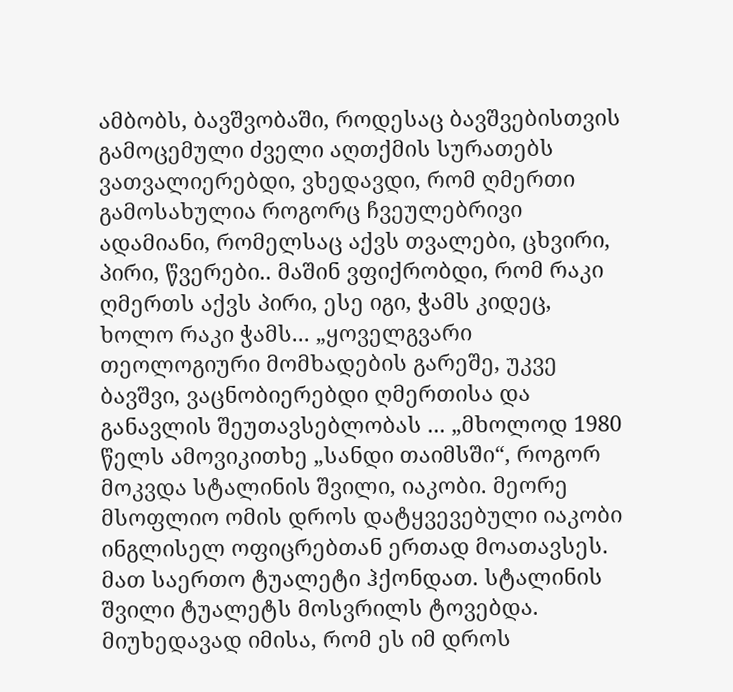ამბობს, ბავშვობაში, როდესაც ბავშვებისთვის გამოცემული ძველი აღთქმის სურათებს ვათვალიერებდი, ვხედავდი, რომ ღმერთი გამოსახულია როგორც ჩვეულებრივი ადამიანი, რომელსაც აქვს თვალები, ცხვირი, პირი, წვერები.. მაშინ ვფიქრობდი, რომ რაკი ღმერთს აქვს პირი, ესე იგი, ჭამს კიდეც, ხოლო რაკი ჭამს... „ყოველგვარი თეოლოგიური მომხადების გარეშე, უკვე ბავშვი, ვაცნობიერებდი ღმერთისა და განავლის შეუთავსებლობას ... „მხოლოდ 1980 წელს ამოვიკითხე „სანდი თაიმსში“, როგორ მოკვდა სტალინის შვილი, იაკობი. მეორე მსოფლიო ომის დროს დატყვევებული იაკობი ინგლისელ ოფიცრებთან ერთად მოათავსეს. მათ საერთო ტუალეტი ჰქონდათ. სტალინის შვილი ტუალეტს მოსვრილს ტოვებდა. მიუხედავად იმისა, რომ ეს იმ დროს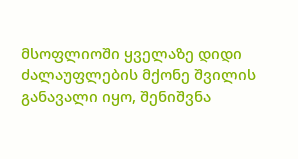მსოფლიოში ყველაზე დიდი ძალაუფლების მქონე შვილის განავალი იყო, შენიშვნა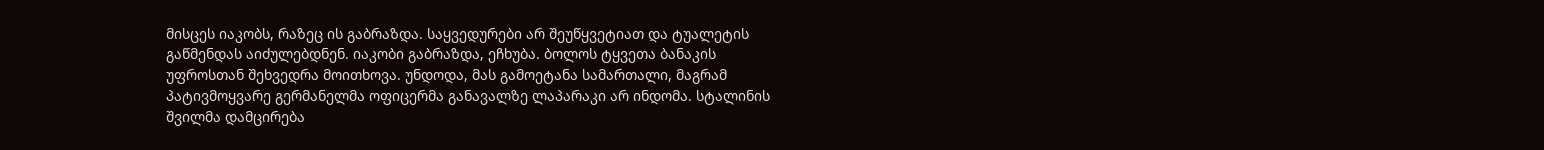მისცეს იაკობს, რაზეც ის გაბრაზდა. საყვედურები არ შეუწყვეტიათ და ტუალეტის გაწმენდას აიძულებდნენ. იაკობი გაბრაზდა, ეჩხუბა. ბოლოს ტყვეთა ბანაკის უფროსთან შეხვედრა მოითხოვა. უნდოდა, მას გამოეტანა სამართალი, მაგრამ პატივმოყვარე გერმანელმა ოფიცერმა განავალზე ლაპარაკი არ ინდომა. სტალინის შვილმა დამცირება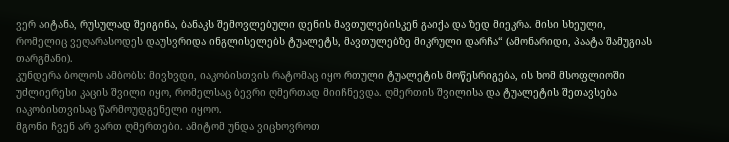ვერ აიტანა, რუსულად შეიგინა, ბანაკს შემოვლებული დენის მავთულებისკენ გაიქა და ზედ მიეკრა. მისი სხეული, რომელიც ვეღარასოდეს დაუსვრიდა ინგლისელებს ტუალეტს, მავთულებზე მიკრული დარჩა“ (ამონარიდი, პაატა შამუგიას თარგმანი).
კუნდერა ბოლოს ამბობს: მივხვდი, იაკობისთვის რატომაც იყო რთული ტუალეტის მოწესრიგება, ის ხომ მსოფლიოში უძლიერესი კაცის შვილი იყო, რომელსაც ბევრი ღმერთად მიიჩნევდა. ღმერთის შვილისა და ტუალეტის შეთავსება იაკობისთვისაც წარმოუდგენელი იყოო.
მგონი ჩვენ არ ვართ ღმერთები. ამიტომ უნდა ვიცხოვროთ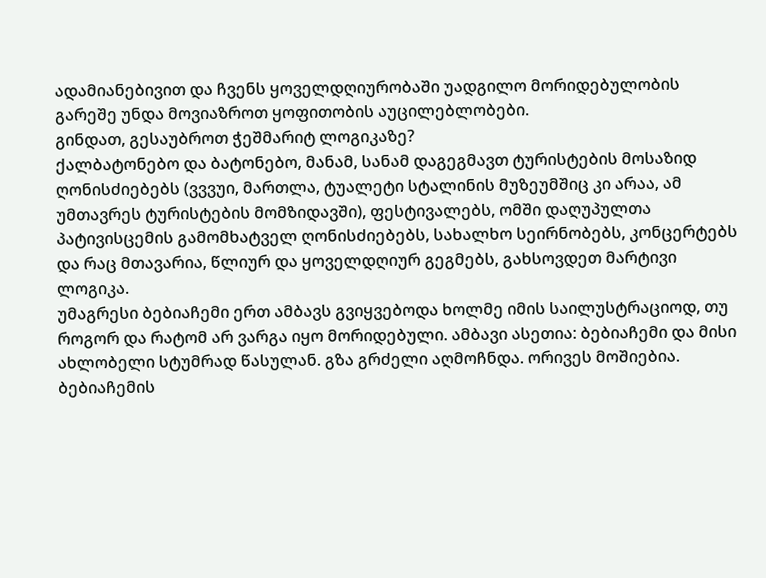ადამიანებივით და ჩვენს ყოველდღიურობაში უადგილო მორიდებულობის გარეშე უნდა მოვიაზროთ ყოფითობის აუცილებლობები.
გინდათ, გესაუბროთ ჭეშმარიტ ლოგიკაზე?
ქალბატონებო და ბატონებო, მანამ, სანამ დაგეგმავთ ტურისტების მოსაზიდ ღონისძიებებს (ვვვუი, მართლა, ტუალეტი სტალინის მუზეუმშიც კი არაა, ამ უმთავრეს ტურისტების მომზიდავში), ფესტივალებს, ომში დაღუპულთა პატივისცემის გამომხატველ ღონისძიებებს, სახალხო სეირნობებს, კონცერტებს და რაც მთავარია, წლიურ და ყოველდღიურ გეგმებს, გახსოვდეთ მარტივი ლოგიკა.
უმაგრესი ბებიაჩემი ერთ ამბავს გვიყვებოდა ხოლმე იმის საილუსტრაციოდ, თუ როგორ და რატომ არ ვარგა იყო მორიდებული. ამბავი ასეთია: ბებიაჩემი და მისი ახლობელი სტუმრად წასულან. გზა გრძელი აღმოჩნდა. ორივეს მოშიებია. ბებიაჩემის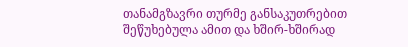თანამგზავრი თურმე განსაკუთრებით შეწუხებულა ამით და ხშირ-ხშირად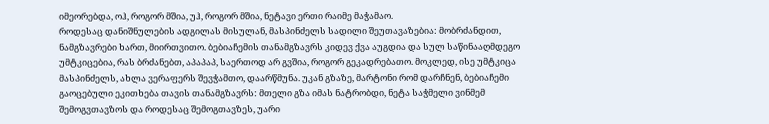იმეორებდა, ოჰ, როგორ მშია, უჰ, როგორ მშია, ნეტავი ერთი რაიმე მაჭამაო.
როდესაც დანიშნულების ადგილას მისულან, მასპინძელს სადილი შეუთავაზებია: მობრძანდით, ნამგზავრები ხართ, მიირთვითო. ბებიაჩემის თანამგზავრს კიდევ ქვა აუგდია და სულ საწინააღმდეგო უმტკიცებია, რას ბრძანებთ, აპაპაპ, საერთოდ არ გვშია, როგორ გეკადრებათო. მოკლედ, ისე უმტკიცა მასპინძელს, ახლა ვერაფერს შევჭამთო, დაარწმუნა. უკან გზაზე, მარტონი რომ დარჩნენ, ბებიაჩემი გაოცებული ეკითხება თავის თანამგზავრს: მთელი გზა იმას ნატრობდი, ნეტა საჭმელი ვინმემ შემოგვთავზოს და როდესაც შემოგთავზეს, უარი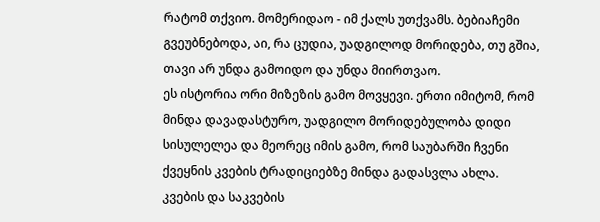რატომ თქვიო. მომერიდაო - იმ ქალს უთქვამს. ბებიაჩემი გვეუბნებოდა, აი, რა ცუდია, უადგილოდ მორიდება, თუ გშია, თავი არ უნდა გამოიდო და უნდა მიირთვაო.
ეს ისტორია ორი მიზეზის გამო მოვყევი. ერთი იმიტომ, რომ მინდა დავადასტურო, უადგილო მორიდებულობა დიდი სისულელეა და მეორეც იმის გამო, რომ საუბარში ჩვენი ქვეყნის კვების ტრადიციებზე მინდა გადასვლა ახლა.
კვების და საკვების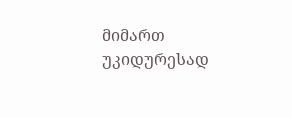მიმართ უკიდურესად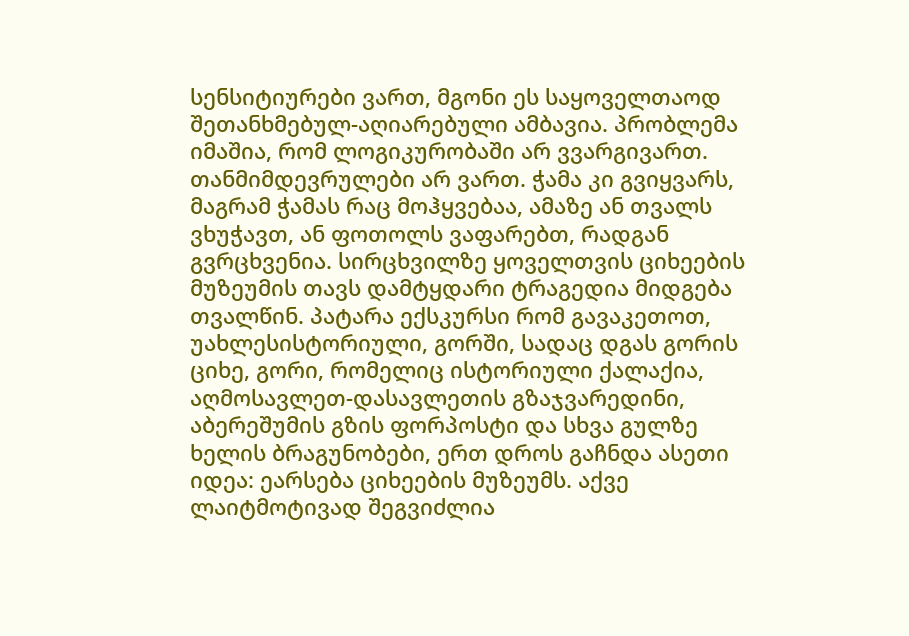სენსიტიურები ვართ, მგონი ეს საყოველთაოდ შეთანხმებულ-აღიარებული ამბავია. პრობლემა იმაშია, რომ ლოგიკურობაში არ ვვარგივართ. თანმიმდევრულები არ ვართ. ჭამა კი გვიყვარს, მაგრამ ჭამას რაც მოჰყვებაა, ამაზე ან თვალს ვხუჭავთ, ან ფოთოლს ვაფარებთ, რადგან გვრცხვენია. სირცხვილზე ყოველთვის ციხეების მუზეუმის თავს დამტყდარი ტრაგედია მიდგება თვალწინ. პატარა ექსკურსი რომ გავაკეთოთ, უახლესისტორიული, გორში, სადაც დგას გორის ციხე, გორი, რომელიც ისტორიული ქალაქია, აღმოსავლეთ-დასავლეთის გზაჯვარედინი, აბერეშუმის გზის ფორპოსტი და სხვა გულზე ხელის ბრაგუნობები, ერთ დროს გაჩნდა ასეთი იდეა: ეარსება ციხეების მუზეუმს. აქვე ლაიტმოტივად შეგვიძლია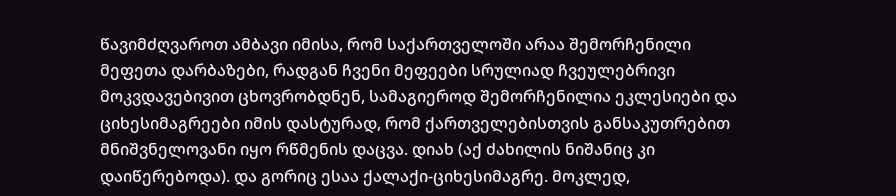წავიმძღვაროთ ამბავი იმისა, რომ საქართველოში არაა შემორჩენილი მეფეთა დარბაზები, რადგან ჩვენი მეფეები სრულიად ჩვეულებრივი მოკვდავებივით ცხოვრობდნენ, სამაგიეროდ შემორჩენილია ეკლესიები და ციხესიმაგრეები იმის დასტურად, რომ ქართველებისთვის განსაკუთრებით მნიშვნელოვანი იყო რწმენის დაცვა. დიახ (აქ ძახილის ნიშანიც კი დაიწერებოდა). და გორიც ესაა ქალაქი-ციხესიმაგრე. მოკლედ,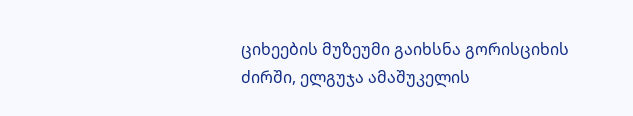ციხეების მუზეუმი გაიხსნა გორისციხის ძირში, ელგუჯა ამაშუკელის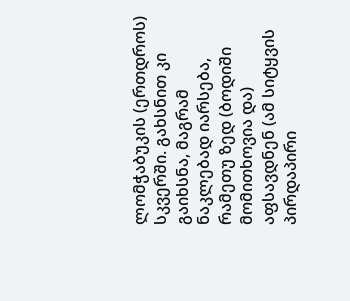ლომჭაბუკის (ერთდროს) სკვერში. გახსნით კი გაიხსნა, მაგრამ ნაკლებად იარსება, რამეთუ ზედ (ბოდიში მომითხოვია და) აფსავდნენ (ამ სიტყვის პირდაპირი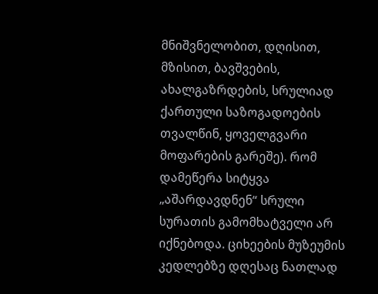მნიშვნელობით, დღისით, მზისით, ბავშვების, ახალგაზრდების, სრულიად ქართული საზოგადოების თვალწინ, ყოველგვარი მოფარების გარეშე). რომ დამეწერა სიტყვა „აშარდავდნენ“ სრული სურათის გამომხატველი არ იქნებოდა. ციხეების მუზეუმის კედლებზე დღესაც ნათლად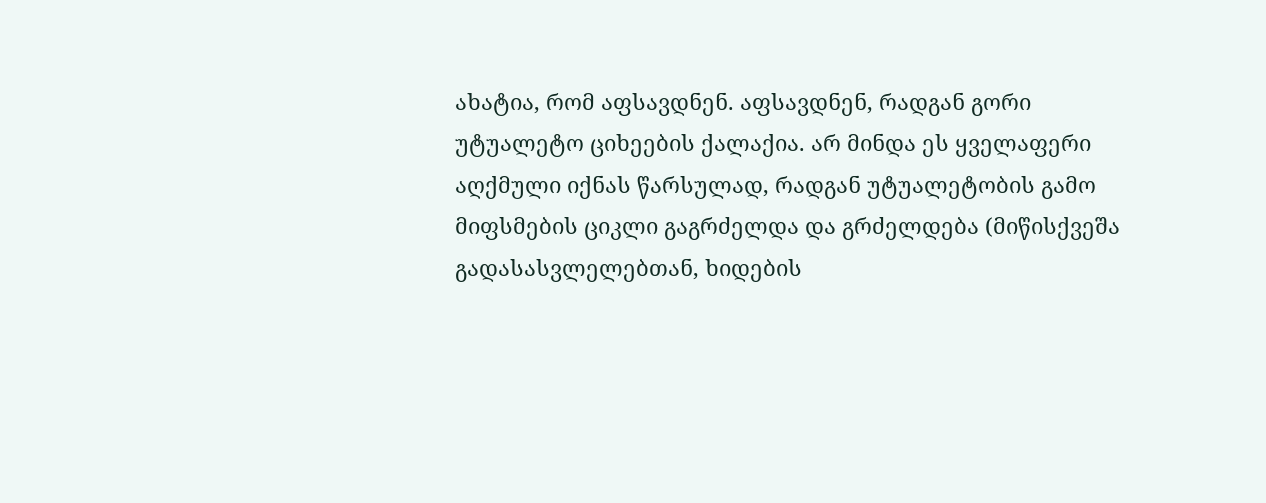ახატია, რომ აფსავდნენ. აფსავდნენ, რადგან გორი უტუალეტო ციხეების ქალაქია. არ მინდა ეს ყველაფერი აღქმული იქნას წარსულად, რადგან უტუალეტობის გამო მიფსმების ციკლი გაგრძელდა და გრძელდება (მიწისქვეშა გადასასვლელებთან, ხიდების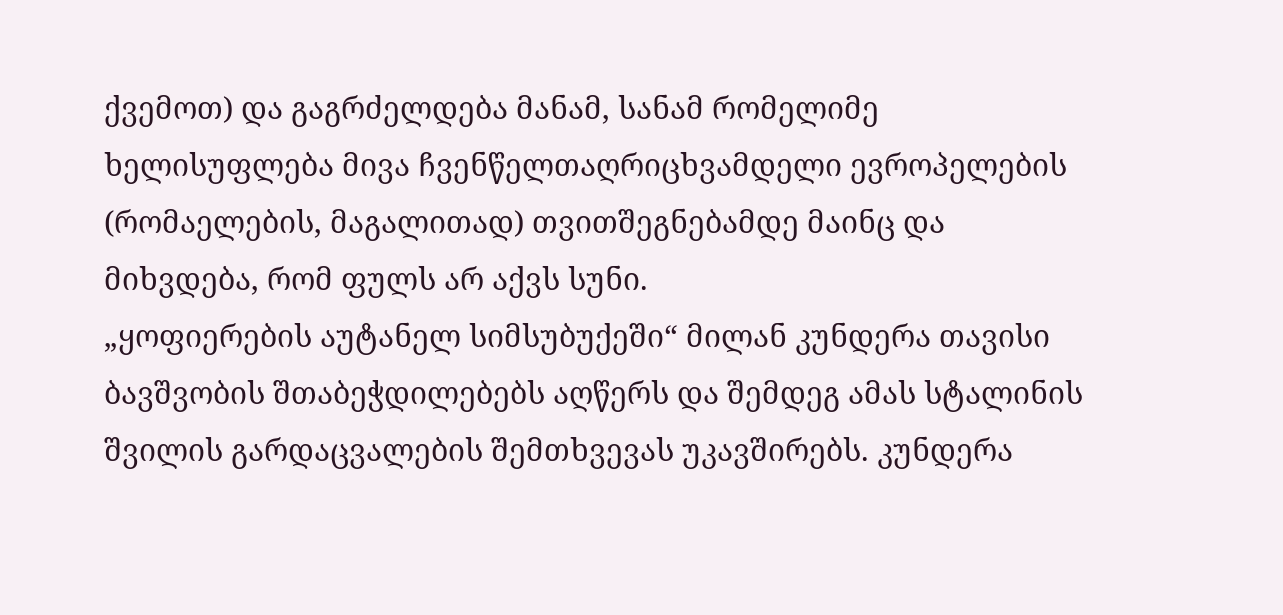ქვემოთ) და გაგრძელდება მანამ, სანამ რომელიმე ხელისუფლება მივა ჩვენწელთაღრიცხვამდელი ევროპელების (რომაელების, მაგალითად) თვითშეგნებამდე მაინც და მიხვდება, რომ ფულს არ აქვს სუნი.
„ყოფიერების აუტანელ სიმსუბუქეში“ მილან კუნდერა თავისი ბავშვობის შთაბეჭდილებებს აღწერს და შემდეგ ამას სტალინის შვილის გარდაცვალების შემთხვევას უკავშირებს. კუნდერა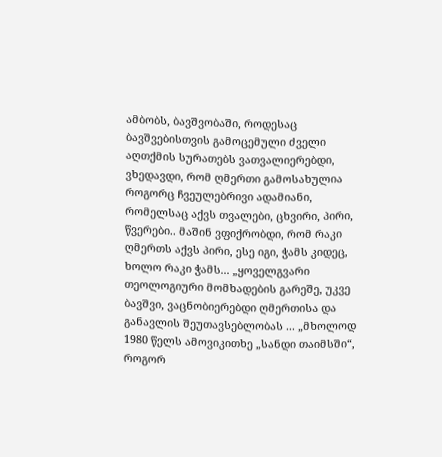ამბობს, ბავშვობაში, როდესაც ბავშვებისთვის გამოცემული ძველი აღთქმის სურათებს ვათვალიერებდი, ვხედავდი, რომ ღმერთი გამოსახულია როგორც ჩვეულებრივი ადამიანი, რომელსაც აქვს თვალები, ცხვირი, პირი, წვერები.. მაშინ ვფიქრობდი, რომ რაკი ღმერთს აქვს პირი, ესე იგი, ჭამს კიდეც, ხოლო რაკი ჭამს... „ყოველგვარი თეოლოგიური მომხადების გარეშე, უკვე ბავშვი, ვაცნობიერებდი ღმერთისა და განავლის შეუთავსებლობას ... „მხოლოდ 1980 წელს ამოვიკითხე „სანდი თაიმსში“, როგორ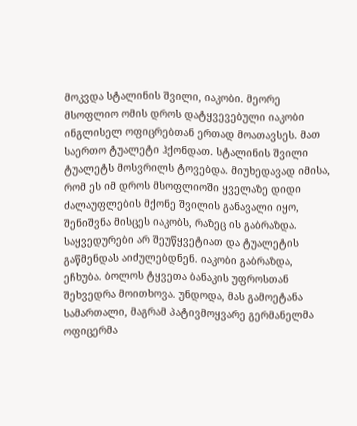მოკვდა სტალინის შვილი, იაკობი. მეორე მსოფლიო ომის დროს დატყვევებული იაკობი ინგლისელ ოფიცრებთან ერთად მოათავსეს. მათ საერთო ტუალეტი ჰქონდათ. სტალინის შვილი ტუალეტს მოსვრილს ტოვებდა. მიუხედავად იმისა, რომ ეს იმ დროს მსოფლიოში ყველაზე დიდი ძალაუფლების მქონე შვილის განავალი იყო, შენიშვნა მისცეს იაკობს, რაზეც ის გაბრაზდა. საყვედურები არ შეუწყვეტიათ და ტუალეტის გაწმენდას აიძულებდნენ. იაკობი გაბრაზდა, ეჩხუბა. ბოლოს ტყვეთა ბანაკის უფროსთან შეხვედრა მოითხოვა. უნდოდა, მას გამოეტანა სამართალი, მაგრამ პატივმოყვარე გერმანელმა ოფიცერმა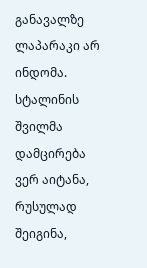განავალზე ლაპარაკი არ ინდომა. სტალინის შვილმა დამცირება ვერ აიტანა, რუსულად შეიგინა,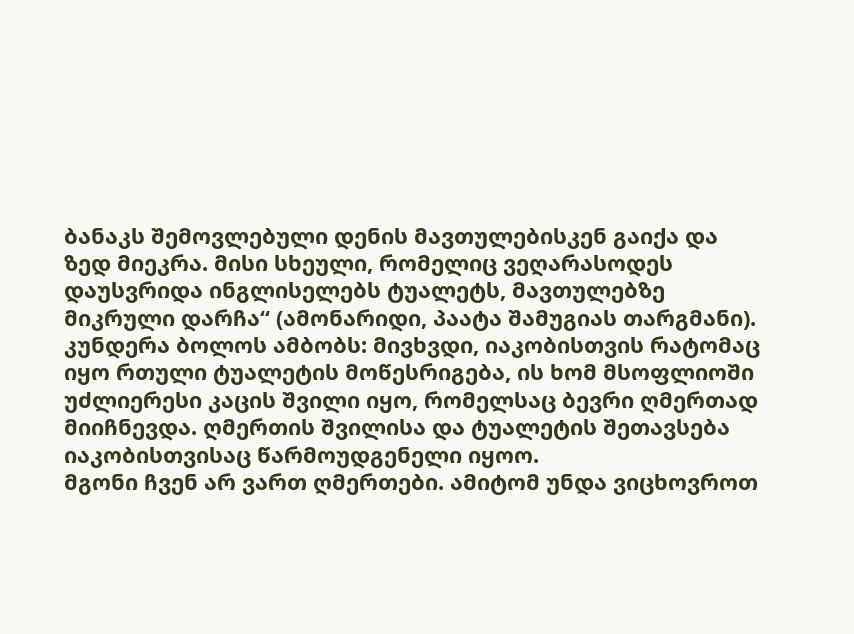ბანაკს შემოვლებული დენის მავთულებისკენ გაიქა და ზედ მიეკრა. მისი სხეული, რომელიც ვეღარასოდეს დაუსვრიდა ინგლისელებს ტუალეტს, მავთულებზე მიკრული დარჩა“ (ამონარიდი, პაატა შამუგიას თარგმანი).
კუნდერა ბოლოს ამბობს: მივხვდი, იაკობისთვის რატომაც იყო რთული ტუალეტის მოწესრიგება, ის ხომ მსოფლიოში უძლიერესი კაცის შვილი იყო, რომელსაც ბევრი ღმერთად მიიჩნევდა. ღმერთის შვილისა და ტუალეტის შეთავსება იაკობისთვისაც წარმოუდგენელი იყოო.
მგონი ჩვენ არ ვართ ღმერთები. ამიტომ უნდა ვიცხოვროთ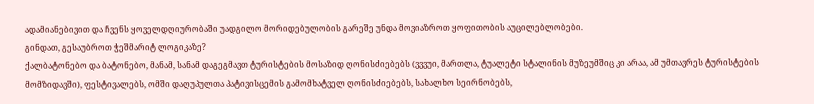ადამიანებივით და ჩვენს ყოველდღიურობაში უადგილო მორიდებულობის გარეშე უნდა მოვიაზროთ ყოფითობის აუცილებლობები.
გინდათ, გესაუბროთ ჭეშმარიტ ლოგიკაზე?
ქალბატონებო და ბატონებო, მანამ, სანამ დაგეგმავთ ტურისტების მოსაზიდ ღონისძიებებს (ვვვუი, მართლა, ტუალეტი სტალინის მუზეუმშიც კი არაა, ამ უმთავრეს ტურისტების მომზიდავში), ფესტივალებს, ომში დაღუპულთა პატივისცემის გამომხატველ ღონისძიებებს, სახალხო სეირნობებს,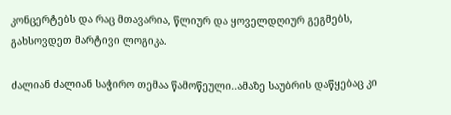კონცერტებს და რაც მთავარია, წლიურ და ყოველდღიურ გეგმებს, გახსოვდეთ მარტივი ლოგიკა.

ძალიან ძალიან საჭირო თემაა წამოწეული..ამაზე საუბრის დაწყებაც კი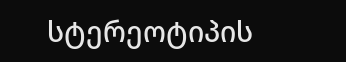სტერეოტიპის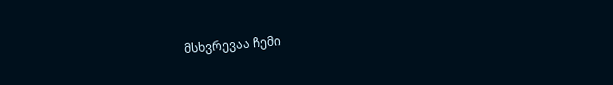მსხვრევაა ჩემი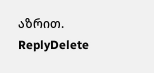აზრით.
ReplyDelete